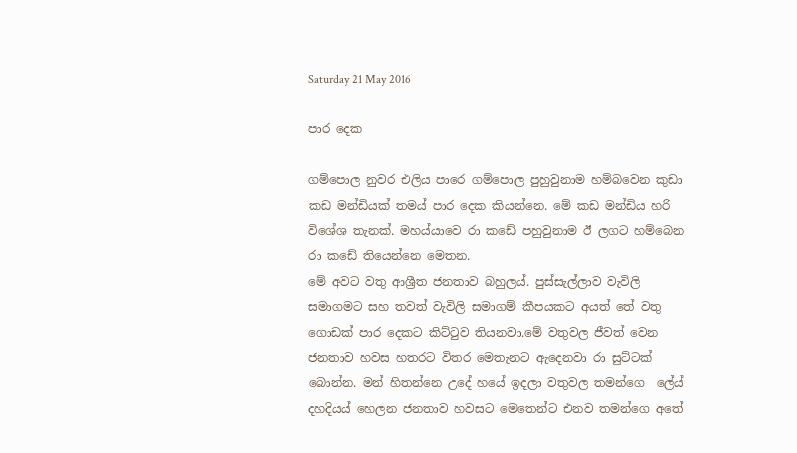Saturday 21 May 2016

පාර දෙක

ගම්පොල නුවර එලිය පාරෙ ගම්පොල පුහුවුනාම හම්බවෙන කුඩා කඩ මන්ඩියක් තමය් පාර දෙක කියන්නෙ. මේ කඩ මන්ඩිය හරි විශේශ තැනක්. මහය්යාවෙ රා කඩේ පහුවුනාම ඊ ලගට හම්බෙන රා කඩේ තියෙන්නෙ මෙතන.
මේ අවට වතු ආශ්‍රීත ජනතාව බහුලය්. පුස්සැල්ලාව වැවිලි සමාගමට සහ තවත් වැවිලි සමාගම් කීපයකට අයත් තේ වතු ගොඩක් පාර දෙකට කිට්ටුව තියනවා.මේ වතුවල ජීවත් වෙන ජනතාව හවස හතරට විතර මෙතැනට ඇදෙනවා රා සුට්ටක් බොන්න. මන් හිතන්නෙ උදේ හයේ ඉදලා වතුවල තමන්ගෙ  ලේය් දහදියය් හෙලන ජනතාව හවසට මෙතෙන්ට එනව තමන්ගෙ අතේ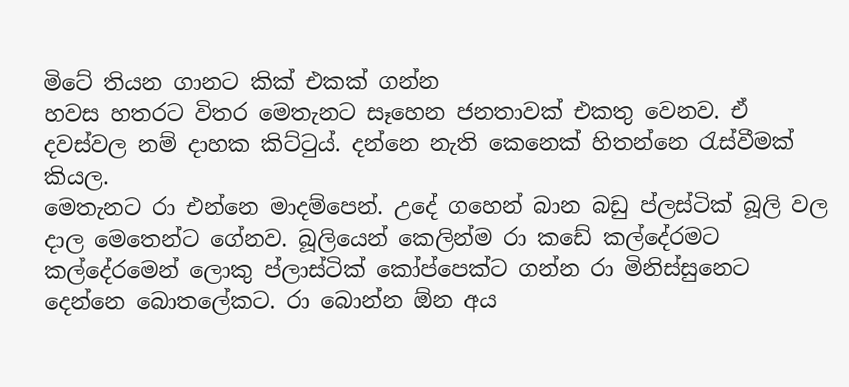මිටේ තියන ගානට කික් එකක් ගන්න
හවස හතරට විතර මෙතැනට සෑහෙන ජනතාවක් එකතු වෙනව. ඒ දවස්වල නම් දාහක කිට්ටුය්. දන්නෙ නැති කෙනෙක් හිතන්නෙ රැස්වීමක් කියල.
මෙතැනට රා එන්නෙ මාදම්පෙන්. උදේ ගහෙන් බාන බඩු ප්ලස්ටික් බූලි වල දාල මෙතෙන්ට ගේනව. බූලියෙන් කෙලින්ම රා කඩේ කල්දේරමට
කල්දේරමෙන් ලොකු ප්ලාස්ටික් කෝප්පෙක්ට ගන්න රා මිනිස්සුනෙට දෙන්නෙ බොතලේකට. රා බොන්න ඕන අය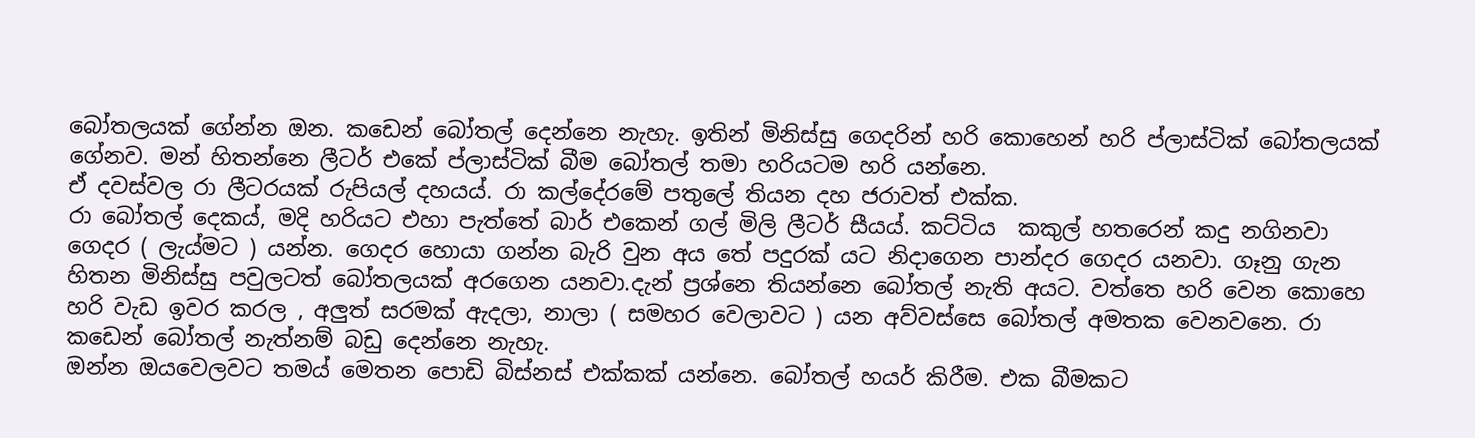බෝතලයක් ගේන්න ඔන. කඩෙන් බෝතල් දෙන්නෙ නැහැ. ඉතින් මිනිස්සු ගෙදරින් හරි කොහෙන් හරි ප්ලාස්ටික් බෝතලයක් ගේනව. මන් හිතන්නෙ ලීටර් එකේ ප්ලාස්ටික් බීම බෝතල් තමා හරියටම හරි යන්නෙ.
ඒ දවස්වල රා ලීටරයක් රුපියල් දහයය්. රා කල්දේරමේ පතුලේ තියන දහ ජරාවත් එක්ක.
රා බෝතල් දෙකය්, මදි හරියට එහා පැත්තේ බාර් එකෙන් ගල් මිලි ලීටර් සීයය්. කට්ටිය  කකුල් හතරෙන් කදු නගිනවා ගෙදර ( ලැය්මට ) යන්න. ගෙදර හොයා ගන්න බැරි වුන අය තේ පදුරක් යට නිදාගෙන පාන්දර ගෙදර යනවා. ගෑනු ගැන හිතන මිනිස්සු පවුලටත් බෝතලයක් අරගෙන යනවා.දැන් ප්‍රශ්නෙ තියන්නෙ බෝතල් නැති අයට. වත්තෙ හරි වෙන කොහෙ හරි වැඩ ඉවර කරල , අලුත් සරමක් ඇදලා, නාලා ( සමහර වෙලාවට ) යන අව්වස්සෙ බෝතල් අමතක වෙනවනෙ. රා කඩෙන් බෝතල් නැත්නම් බඩු දෙන්නෙ නැහැ.
ඔන්න ඔයවෙලවට තමය් මෙතන පොඩි බිස්නස් එක්කක් යන්නෙ. බෝතල් හයර් කිරීම. එක බීමකට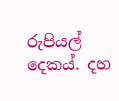රුපියල් දෙකය්. දහ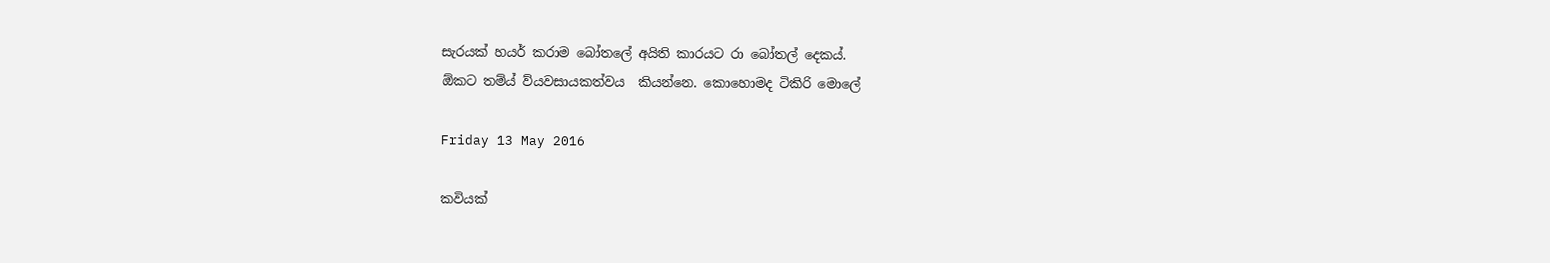සැරයක් හයර් කරාම බෝතලේ අයිති කාරයට රා බෝතල් දෙකය්.
ඕකට තම්ය් ව්යවසායකත්වය  කියන්නෙ. කොහොමද ටිකිරි මොලේ

Friday 13 May 2016

කවියක්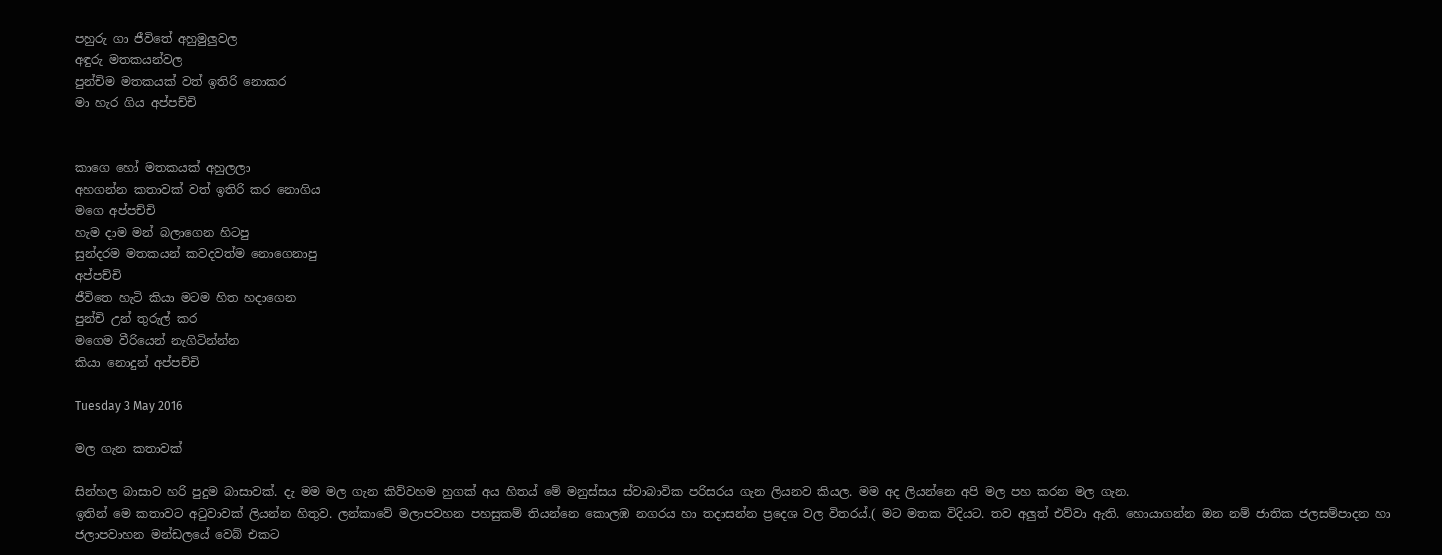පහුරු ගා ජීවිතේ අහුමුලුවල
අඳුරු මතකයන්වල
පුන්චිම මතකයක් වත් ඉතිරි නොකර
මා හැර ගිය අප්පච්චි


කාගෙ හෝ මතකයක් අහුලලා
අහගන්න කතාවක් වත් ඉතිරි කර නොගිය
මගෙ අප්පච්චි
හැම දාම මන් බලාගෙන හිටපු
සුන්දරම මතකයන් කවදවත්ම නොගෙනාපු
අප්පච්චි
ජීවිතෙ හැටි කියා මටම හිත හදාගෙන
පුන්චි උන් තුරුල් කර
මගෙම වීරියෙන් නැගිටින්න්න
කියා නොදුන් අප්පච්චි

Tuesday 3 May 2016

මල ගැන කතාවක්

සින්හල බාසාව හරි පුදුම බාසාවක්. දැ මම මල ගැන කිව්වහම හුගක් අය හිතය් මේ මනුස්සය ස්වාබාවික පරිසරය ගැන ලියනව කියල. මම අද ලියන්නෙ අපි මල පහ කරන මල ගැන.
ඉතින් මෙ කතාවට අටුවාවක් ලියන්න හිතුව. ලන්කාවේ මලාපවහන පහසුකම් තියන්නෙ කොලඹ නගරය හා තදාසන්න ප්‍රදෙශ වල විතරය්.( මට මතක විදියට. තව අලුත් එව්වා ඇති. හොයාගන්න ඔන නම් ජාතික ජලසම්පාදන හා ජලාපවාහන මන්ඩලයේ වෙබ් එකට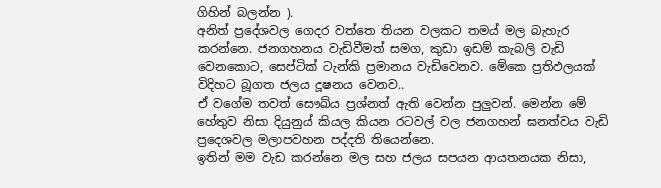ගිහින් බලන්න ).
අනිත් ප්‍රදේශවල ගෙදර වත්තෙ තියන වලකට තමය් මල බැහැර කරන්නෙ. ජනගහනය වැඩිවීමත් සමග, කුඩා ඉඩම් කැබලි වැඩි වෙනකොට, සෙප්ටික් ටැන්කි ප්‍රමානය වැඩිවෙනව. මේකෙ ප්‍රතිඵලයක් විදිහට බූගත ජලය දූෂනය වෙනව..
ඒ වගේම තවත් සෞඛ්ය ප්‍රශ්නත් ඇති වෙන්න පුලුවන්. මෙන්න මේ හේතුව නිසා දියුනුය් කියල කියන රටවල් වල ජනගහන් ඝනත්වය වැඩි ප්‍රදෙශවල මලාපවහන පද්දති තියෙන්නෙ.
ඉතින් මම වැඩ කරන්නෙ මල සහ ජලය සපයන ආයතනයක නිසා,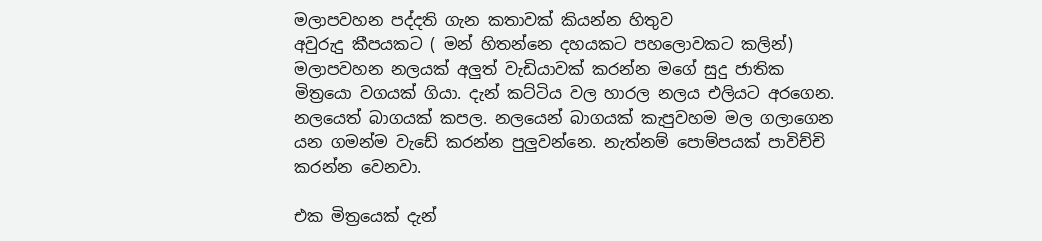මලාපවහන පද්දති ගැන කතාවක් කියන්න හිතුව
අවුරුදු කීපයකට ( මන් හිතන්නෙ දහයකට පහලොවකට කලින්) මලාපවහන නලයක් අලුත් වැඩියාවක් කරන්න මගේ සුදු ජාතික මිත්‍රයො වගයක් ගියා. දැන් කට්ටිය වල හාරල නලය එලියට අරගෙන. නලයෙත් බාගයක් කපල. නලයෙන් බාගයක් කැපුවහම මල ගලාගෙන යන ගමන්ම වැඩේ කරන්න පුලුවන්නෙ. නැත්නම් පොම්පයක් පාවිච්චි කරන්න වෙනවා.

එක මිත්‍රයෙක් දැන්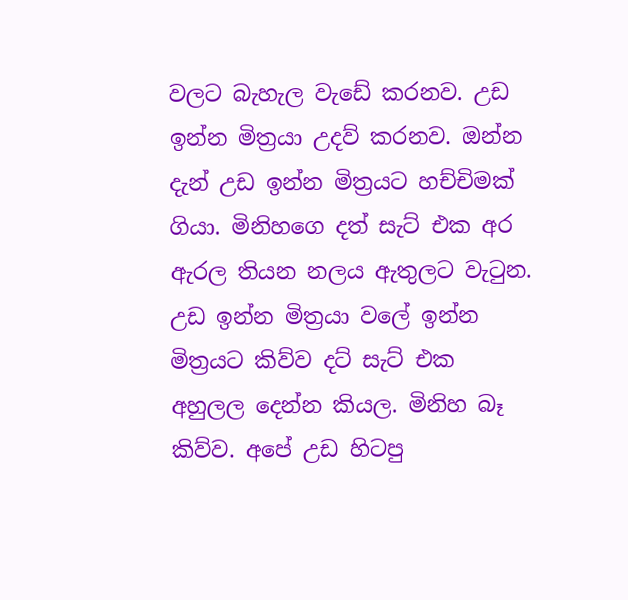වලට බැහැල වැඩේ කරනව. උඩ ඉන්න මිත්‍රයා උදව් කරනව. ඔන්න දැන් උඩ ඉන්න මිත්‍රයට හච්චිමක් ගියා. මිනිහගෙ දත් සැට් එක අර ඇරල තියන නලය ඇතුලට වැටුන. උඩ ඉන්න මිත්‍රයා වලේ ඉන්න මිත්‍රයට කිව්ව දට් සැට් එක අහුලල දෙන්න කියල. මිනිහ බෑ කිව්ව. අපේ උඩ හිටපු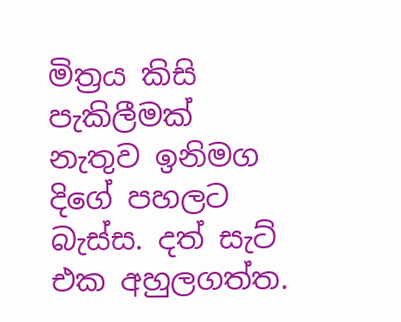මිත්‍රය කිසි පැකිලීමක් නැතුව ඉනිමග දිගේ පහලට බැස්ස. දත් සැට් එක අහුලගත්ත.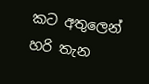කට අතුලෙන් හරි තැන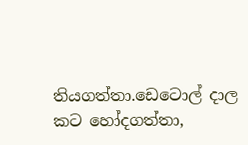තියගත්තා.ඩෙටොල් දාල කට හෝදගත්තා,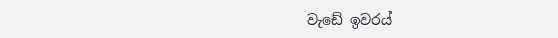වැඩේ ඉවරය්